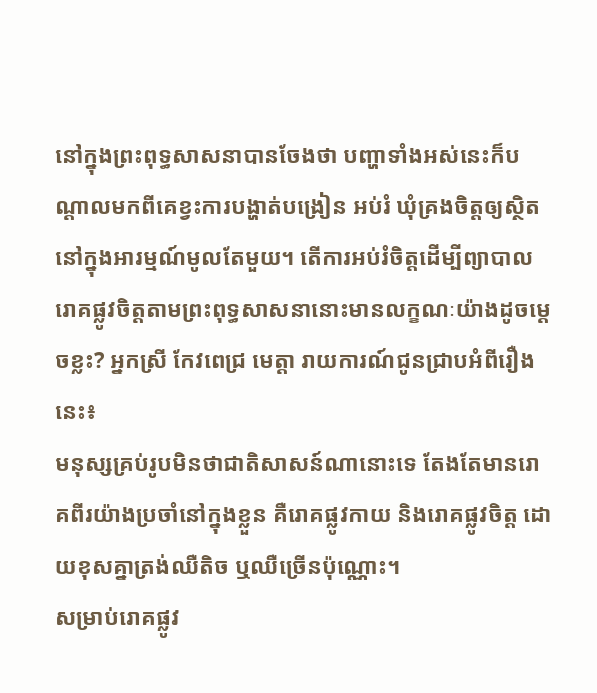នៅក្នុងព្រះពុទ្ធសាសនាបានចែងថា បញ្ហាទាំងអស់នេះក៏បណ្ដាលមកពីគេខ្វះការបង្ហាត់បង្រៀន អប់រំ ឃុំគ្រងចិត្តឲ្យស្ថិតនៅក្នុងអារម្មណ៍មូលតែមួយ។ តើការអប់រំចិត្តដើម្បីព្យាបាលរោគផ្លូវចិត្តតាមព្រះពុទ្ធសាសនានោះមានលក្ខណៈយ៉ាងដូចម្ដេចខ្លះ? អ្នកស្រី កែវពេជ្រ មេត្តា រាយការណ៍ជូនជ្រាបអំពីរឿងនេះ៖
មនុស្សគ្រប់រូបមិនថាជាតិសាសន៍ណានោះទេ តែងតែមានរោគពីរយ៉ាងប្រចាំនៅក្នុងខ្លួន គឺរោគផ្លូវកាយ និងរោគផ្លូវចិត្ត ដោយខុសគ្នាត្រង់ឈឺតិច ឬឈឺច្រើនប៉ុណ្ណោះ។
សម្រាប់រោគផ្លូវ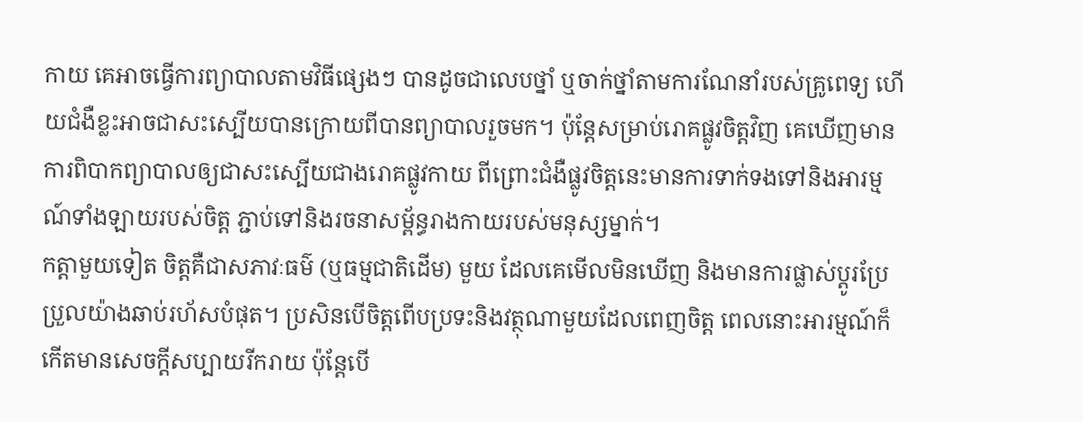កាយ គេអាចធ្វើការព្យាបាលតាមវិធីផ្សេងៗ បានដូចជាលេបថ្នាំ ឬចាក់ថ្នាំតាមការណែនាំរបស់គ្រូពេទ្យ ហើយជំងឺខ្លះអាចជាសះស្បើយបានក្រោយពីបានព្យាបាលរួចមក។ ប៉ុន្តែសម្រាប់រោគផ្លូវចិត្តវិញ គេឃើញមានការពិបាកព្យាបាលឲ្យជាសះស្បើយជាងរោគផ្លូវកាយ ពីព្រោះជំងឺផ្លូវចិត្តនេះមានការទាក់ទងទៅនិងអារម្មណ៍ទាំងឡាយរបស់ចិត្ត ភ្ជាប់ទៅនិងរចនាសម្ព័ន្ធរាងកាយរបស់មនុស្សម្នាក់។
កត្តាមួយទៀត ចិត្តគឺជាសភាវៈធម៌ (ឬធម្មជាតិដើម) មួយ ដែលគេមើលមិនឃើញ និងមានការផ្លាស់ប្ដូរប្រែប្រួលយ៉ាងឆាប់រហ័សបំផុត។ ប្រសិនបើចិត្តពើបប្រទះនិងវត្ថុណាមួយដែលពេញចិត្ត ពេលនោះអារម្មណ៍ក៏កើតមានសេចក្ដីសប្បាយរីករាយ ប៉ុន្តែបើ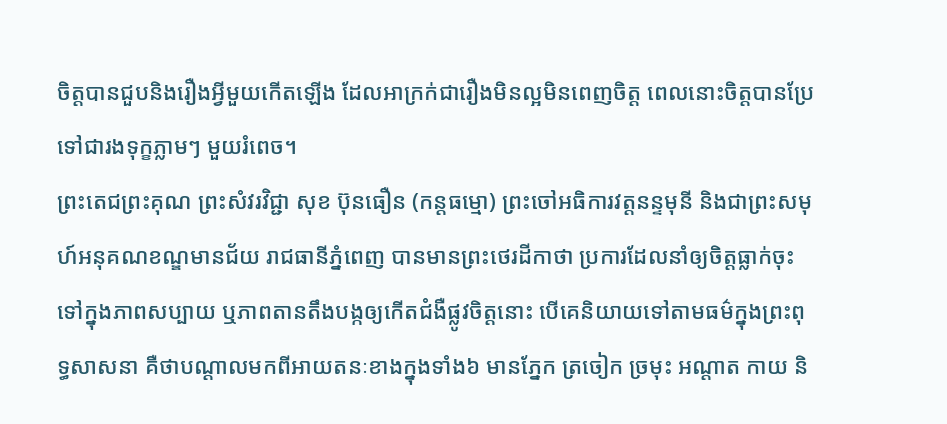ចិត្តបានជួបនិងរឿងអ្វីមួយកើតឡើង ដែលអាក្រក់ជារឿងមិនល្អមិនពេញចិត្ត ពេលនោះចិត្តបានប្រែទៅជារងទុក្ខភ្លាមៗ មួយរំពេច។
ព្រះតេជព្រះគុណ ព្រះសំវរវិជ្ជា សុខ ប៊ុនធឿន (កន្តធម្មោ) ព្រះចៅអធិការវត្តនន្ទមុនី និងជាព្រះសមុហ៍អនុគណខណ្ឌមានជ័យ រាជធានីភ្នំពេញ បានមានព្រះថេរដីកាថា ប្រការដែលនាំឲ្យចិត្តធ្លាក់ចុះទៅក្នុងភាពសប្បាយ ឬភាពតានតឹងបង្កឲ្យកើតជំងឺផ្លូវចិត្តនោះ បើគេនិយាយទៅតាមធម៌ក្នុងព្រះពុទ្ធសាសនា គឺថាបណ្ដាលមកពីអាយតនៈខាងក្នុងទាំង៦ មានភ្នែក ត្រចៀក ច្រមុះ អណ្ដាត កាយ និ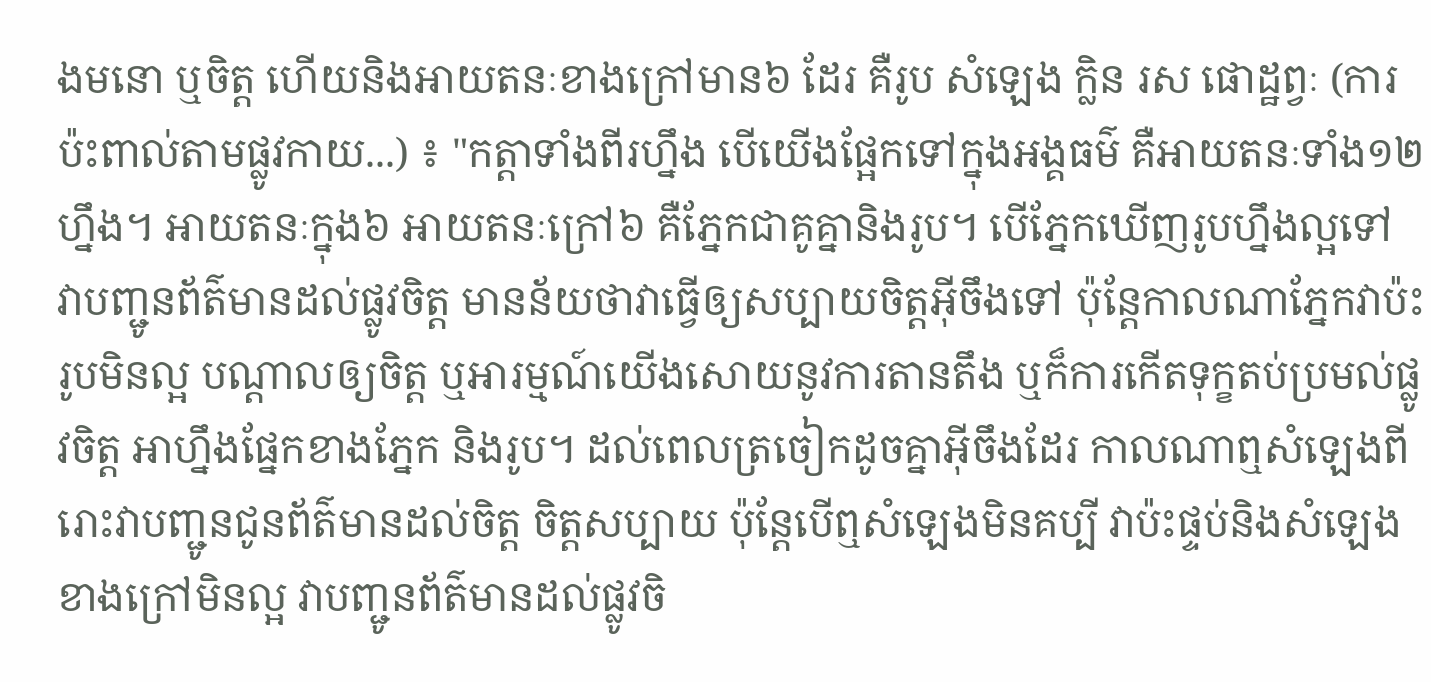ងមនោ ឬចិត្ត ហើយនិងអាយតនៈខាងក្រៅមាន៦ ដែរ គឺរូប សំឡេង ក្លិន រស ផោដ្ឋព្វៈ (ការប៉ះពាល់តាមផ្លូវកាយ...) ៖ "កត្តាទាំងពីរហ្នឹង បើយើងផ្អែកទៅក្នុងអង្គធម៌ គឺអាយតនៈទាំង១២ ហ្នឹង។ អាយតនៈក្នុង៦ អាយតនៈក្រៅ៦ គឺភ្នែកជាគូគ្នានិងរូប។ បើភ្នែកឃើញរូបហ្នឹងល្អទៅ វាបញ្ជូនព័ត៌មានដល់ផ្លូវចិត្ត មានន័យថាវាធ្វើឲ្យសប្បាយចិត្តអ៊ីចឹងទៅ ប៉ុន្តែកាលណាភ្នែកវាប៉ះរូបមិនល្អ បណ្ដាលឲ្យចិត្ត ឬអារម្មណ៍យើងសោយនូវការតានតឹង ឬក៏ការកើតទុក្ខតប់ប្រមល់ផ្លូវចិត្ត អាហ្នឹងផ្នែកខាងភ្នែក និងរូប។ ដល់ពេលត្រចៀកដូចគ្នាអ៊ីចឹងដែរ កាលណាឮសំឡេងពីរោះវាបញ្ជូនជូនព័ត៌មានដល់ចិត្ត ចិត្តសប្បាយ ប៉ុន្តែបើឮសំឡេងមិនគប្បី វាប៉ះផ្ទប់និងសំឡេងខាងក្រៅមិនល្អ វាបញ្ជូនព័ត៌មានដល់ផ្លូវចិ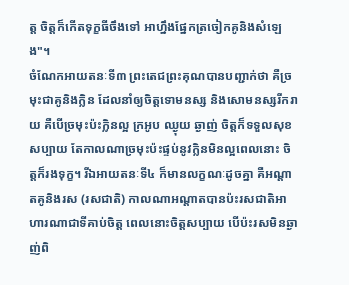ត្ត ចិត្តក៏កើតទុក្ខធីចឹងទៅ អាហ្នឹងផ្នែកត្រចៀកគូនិងសំឡេង"។
ចំណែកអាយតនៈទី៣ ព្រះតេជព្រះគុណបានបញ្ជាក់ថា គឺច្រមុះជាគូនិងក្លិន ដែលនាំឲ្យចិត្តទោមនស្ស និងសោមនស្សរីករាយ គឺបើច្រមុះប៉ះក្លិនល្អ ក្រអូប ឈ្ងុយ ឆ្ងាញ់ ចិត្តក៏ទទួលសុខសប្បាយ តែកាលណាច្រមុះប៉ះផ្ទប់នូវក្លិនមិនល្អពេលនោះ ចិត្តក៏រងទុក្ខ។ រីឯអាយតនៈទី៤ ក៏មានលក្ខណៈដូចគ្នា គឺអណ្ដាតគូនិងរស (រសជាតិ) កាលណាអណ្ដាតបានប៉ះរសជាតិអាហារណាជាទីគាប់ចិត្ត ពេលនោះចិត្តសប្បាយ បើប៉ះរសមិនឆ្ងាញ់ពិ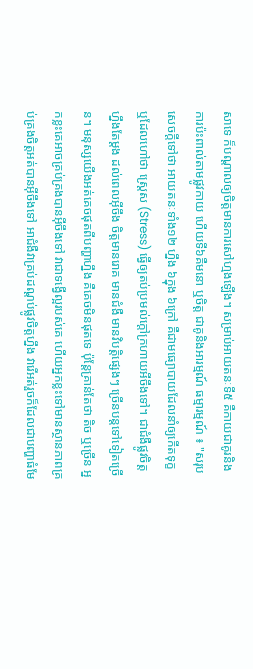សាទេ ក៏បណ្ដាលឲ្យចិត្តមានការសៅហ្មងឡើង។ សម្រាប់អាយតនៈទី៥ គឺកាយជាគូរនិងការប៉ះពាល់តាមផ្លូវកាយ ហើយទី៦គឺមនោ ឬចិត្ត ជាគូនិងអារម្មណ៍ ធម្មារម្មណ៍ ៖ "សរុបសេចក្ដីទៅថា អាយតនៈទាំង១២ ហ្នឹង ៦ក្នុង ៦ក្រៅ គឺជាមធ្យោបាយដែលនាំឲ្យកើតទុក្ខ ឬដែលហៅថា ស្ដ្រេស (Stress) ធ្វើឲ្យតប់ប្រមល់ក្ដៅក្រហាយអីចឹងទៅ។ ជាជំងឺផ្លូវចិត្តហ្នឹងតែម្ដង ដល់ពេលអ៊ីចឹង ចិត្តមានរោគ មានជំងឺ មានវិបត្តិផ្សេងៗ ច្រើនបន្តទៅទៀតច្រើន។ មនុស្សយើងអត់គេចផុតពីបញ្ហាហ្នឹង គឺគេចមិនផុតទេ ប៉ុន្តែគ្រាន់តែថា តិច ឬច្រើន អ្នកខ្លះគេអាចគ្រប់គ្រងបានអ៊ីចឹងទៅ វាជាទង្វើល្អរបស់គេ ហើយអ្នកខ្លះទៅមានស្ថានភាពគ្រប់គ្រងចិត្តអត់បានអ៊ីចឹងទៅ អាជំងឺវាគ្រប់ដណ្ដប់ផ្លូវចិត្តហ្នឹង វារើអត់រួចក៏ដែលជាបញ្ហាធំមែ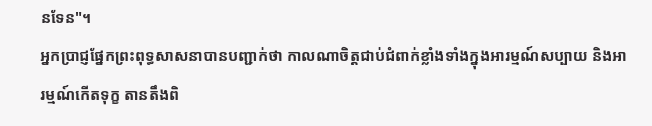នទែន"។
អ្នកប្រាជ្ញផ្នែកព្រះពុទ្ធសាសនាបានបញ្ជាក់ថា កាលណាចិត្តជាប់ជំពាក់ខ្លាំងទាំងក្នុងអារម្មណ៍សប្បាយ និងអារម្មណ៍កើតទុក្ខ តានតឹងពិ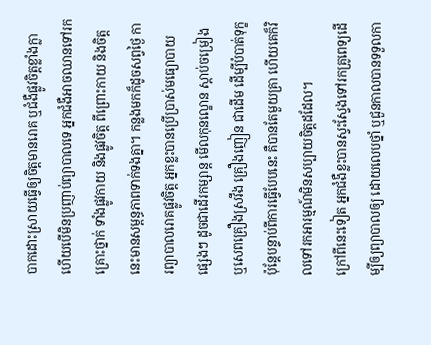បាកដោះស្រាយធ្វើឲ្យចិត្តមានរោគ ឬជំងឺផ្លូវចិត្តខ្លាំងក្លា ហើយបើមិនប្រញាប់ព្យាបាលទេ អ្នកជំងឺអាចឈានទៅរកគ្រោះថ្នាក់ ទាំងផ្លូវកាយ និងផ្លូវចិត្ត ពីព្រោះកាយ និងចិត្តនេះមានសម្ពន្ធភាពទាក់ទងគ្នា។ កន្លងមកក៏ដូចសព្វថ្ងៃ ការព្យាបាលរោគផ្លូវចិត្ត អ្នកខ្លះបានប្រើប្រាស់មធ្យោបាយផ្សេងៗ ដូចជាដើរកម្សាន្ត មើលកុនល្ខោន ស្ដាប់ចម្រៀង ឬសេពគ្រឿងស្រវឹង គ្រឿងញៀន ជាដើម ដើម្បីបំបាត់ទុក្ខ ប៉ុន្តែបន្ទាប់ពីការធ្វើបែបនេះ គឺបានតែមួយគ្រា ហើយគេក៏វិលទៅរកអារម្មណ៍មិនសប្បាយចិត្តដដែល។
ក្រៅពីនេះទៀត អ្នកជំងឺខ្លះបានស្វះស្វែងទៅរកគ្រូពេទ្យដើម្បីឲ្យព្យាបាលឲ្យ ដោយលេបថ្នាំ ឬជួនកាលបានទទួលកា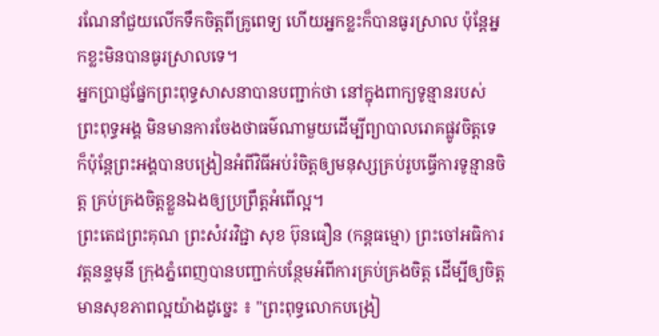រណែនាំជួយលើកទឹកចិត្តពីគ្រូពេទ្យ ហើយអ្នកខ្លះក៏បានធូរស្រាល ប៉ុន្តែអ្នកខ្លះមិនបានធូរស្រាលទេ។
អ្នកប្រាជ្ញផ្នែកព្រះពុទ្ធសាសនាបានបញ្ជាក់ថា នៅក្នុងពាក្យទូន្មានរបស់ព្រះពុទ្ធអង្គ មិនមានការចែងថាធម៌ណាមួយដើម្បីព្យាបាលរោគផ្លូវចិត្តទេ ក៏ប៉ុន្តែព្រះអង្គបានបង្រៀនអំពីវិធីអប់រំចិត្តឲ្យមនុស្សគ្រប់រូបធ្វើការទូន្មានចិត្ត គ្រប់គ្រងចិត្តខ្លួនឯងឲ្យប្រព្រឹត្តអំពើល្អ។
ព្រះតេជព្រះគុណ ព្រះសំវរវិជ្ជា សុខ ប៊ុនធឿន (កន្តធម្មោ) ព្រះចៅអធិការវត្តនន្ទមុនី ក្រុងភ្នំពេញបានបញ្ជាក់បន្ថែមអំពីការគ្រប់គ្រងចិត្ត ដើម្បីឲ្យចិត្តមានសុខភាពល្អយ៉ាងដូច្នេះ ៖ "ព្រះពុទ្ធលោកបង្រៀ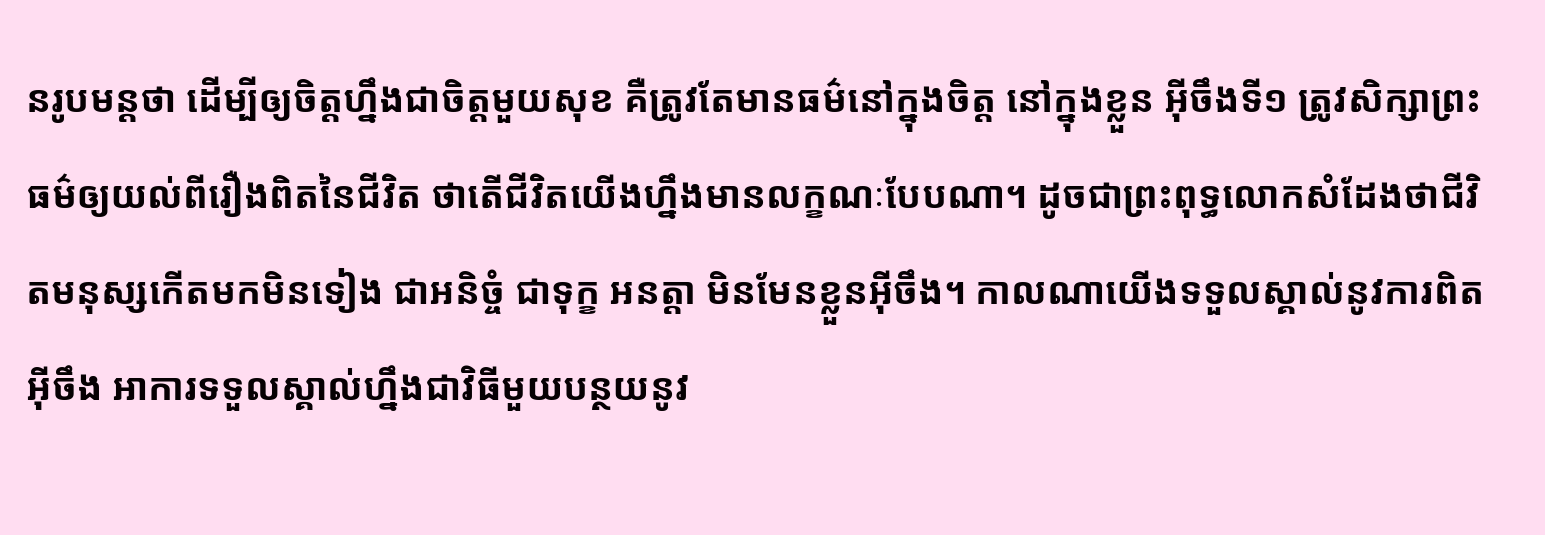នរូបមន្តថា ដើម្បីឲ្យចិត្តហ្នឹងជាចិត្តមួយសុខ គឺត្រូវតែមានធម៌នៅក្នុងចិត្ត នៅក្នុងខ្លួន អ៊ីចឹងទី១ ត្រូវសិក្សាព្រះធម៌ឲ្យយល់ពីរឿងពិតនៃជីវិត ថាតើជីវិតយើងហ្នឹងមានលក្ខណៈបែបណា។ ដូចជាព្រះពុទ្ធលោកសំដែងថាជីវិតមនុស្សកើតមកមិនទៀង ជាអនិច្ចំ ជាទុក្ខ អនត្តា មិនមែនខ្លួនអ៊ីចឹង។ កាលណាយើងទទួលស្គាល់នូវការពិតអ៊ីចឹង អាការទទួលស្គាល់ហ្នឹងជាវិធីមួយបន្ថយនូវ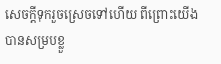សេចក្ដីទុករួចស្រេចទៅហើយ ពីព្រោះយើងបានសម្របខ្លួ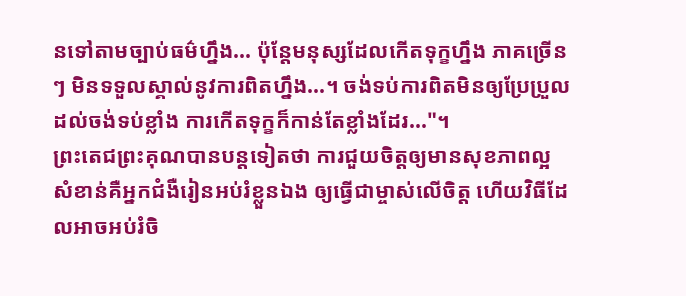នទៅតាមច្បាប់ធម៌ហ្នឹង... ប៉ុន្តែមនុស្សដែលកើតទុក្ខហ្នឹង ភាគច្រើនៗ មិនទទួលស្គាល់នូវការពិតហ្នឹង...។ ចង់ទប់ការពិតមិនឲ្យប្រែប្រួល ដល់ចង់ទប់ខ្លាំង ការកើតទុក្ខក៏កាន់តែខ្លាំងដែរ..."។
ព្រះតេជព្រះគុណបានបន្តទៀតថា ការជួយចិត្តឲ្យមានសុខភាពល្អ សំខាន់គឺអ្នកជំងឺរៀនអប់រំខ្លួនឯង ឲ្យធ្វើជាម្ចាស់លើចិត្ត ហើយវិធីដែលអាចអប់រំចិ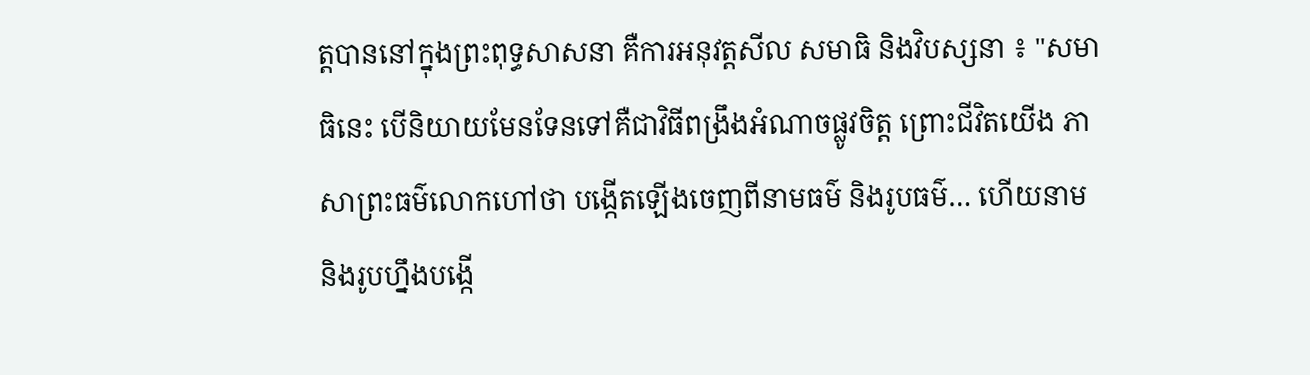ត្តបាននៅក្នុងព្រះពុទ្ធសាសនា គឺការអនុវត្តសីល សមាធិ និងវិបស្សនា ៖ "សមាធិនេះ បើនិយាយមែនទែនទៅគឺជាវិធីពង្រឹងអំណាចផ្លូវចិត្ត ព្រោះជីវិតយើង ភាសាព្រះធម៌លោកហៅថា បង្កើតឡើងចេញពីនាមធម៌ និងរូបធម៌… ហើយនាម និងរូបហ្នឹងបង្កើ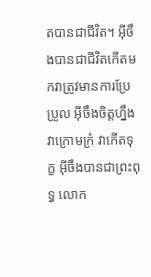តបានជាជីវិត។ អ៊ីចឹងបានជាជីវិតកើតមកវាត្រូវមានការប្រែប្រួល អ៊ីចឹងចិត្តហ្នឹងវាក្រោមក្រំ វាកើតទុក្ខ អ៊ីចឹងបានជាព្រះពុទ្ធ លោក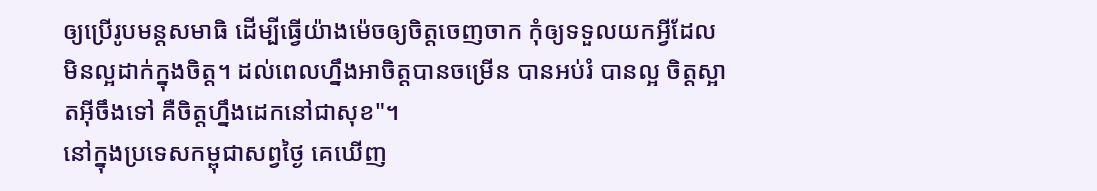ឲ្យប្រើរូបមន្តសមាធិ ដើម្បីធ្វើយ៉ាងម៉េចឲ្យចិត្តចេញចាក កុំឲ្យទទួលយកអ្វីដែលមិនល្អដាក់ក្នុងចិត្ត។ ដល់ពេលហ្នឹងអាចិត្តបានចម្រើន បានអប់រំ បានល្អ ចិត្តស្អាតអ៊ីចឹងទៅ គឺចិត្តហ្នឹងដេកនៅជាសុខ"។
នៅក្នុងប្រទេសកម្ពុជាសព្វថ្ងៃ គេឃើញ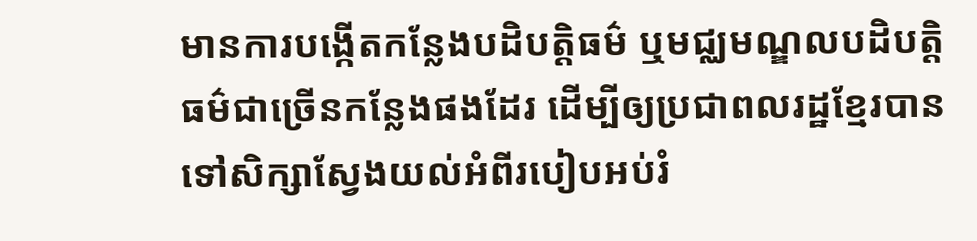មានការបង្កើតកន្លែងបដិបត្តិធម៌ ឬមជ្ឈមណ្ឌលបដិបត្តិធម៌ជាច្រើនកន្លែងផងដែរ ដើម្បីឲ្យប្រជាពលរដ្ឋខ្មែរបានទៅសិក្សាស្វែងយល់អំពីរបៀបអប់រំ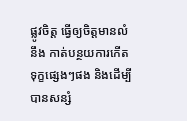ផ្លូវចិត្ត ធ្វើឲ្យចិត្តមានលំនឹង កាត់បន្ថយការកើតទុក្ខផ្សេងៗផង និងដើម្បីបានសន្សំ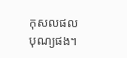កុសលផលបុណ្យផង។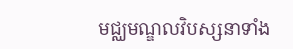មជ្ឈមណ្ឌលវិបស្សនាទាំង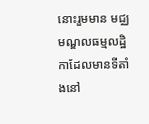នោះរួមមាន មជ្ឈមណ្ឌលធម្មលដ្ឋិកាដែលមានទីតាំងនៅ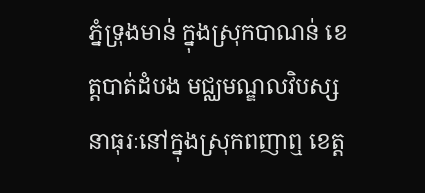ភ្នំទ្រុងមាន់ ក្នុងស្រុកបាណន់ ខេត្តបាត់ដំបង មជ្ឈមណ្ឌលវិបស្សនាធុរៈនៅក្នុងស្រុកពញាឮ ខេត្ត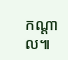កណ្ដាល៕